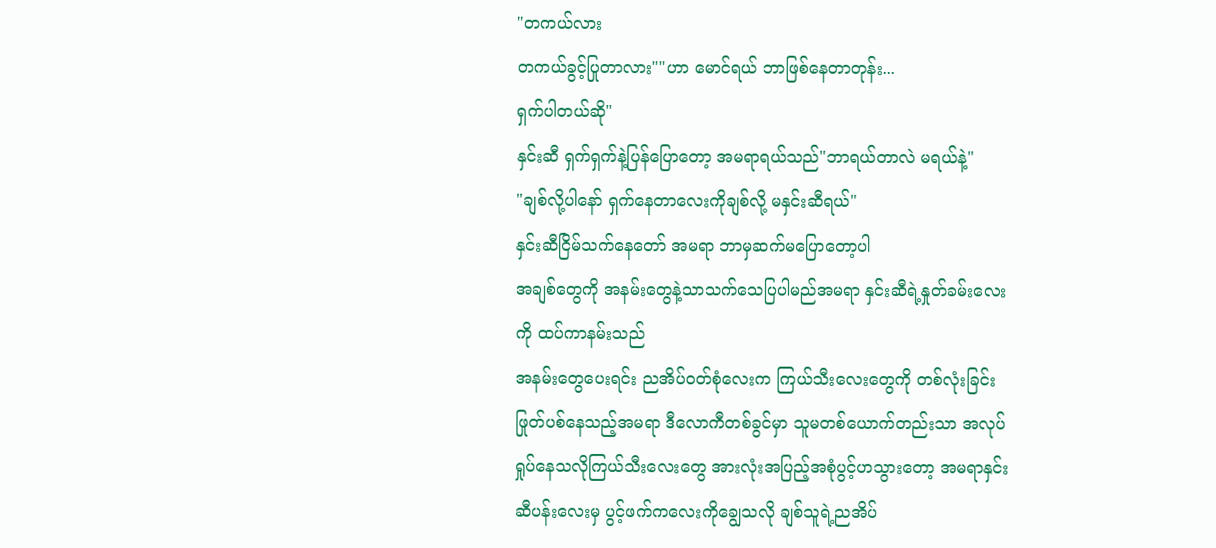"တကယ်လား
တကယ်ခွင့်ပြုတာလား""ဟာ မောင်ရယ် ဘာဖြစ်နေတာတုန်း...
ရှက်ပါတယ်ဆို"
နှင်းဆီ ရှက်ရှက်နဲ့ပြန်ပြောတော့ အမရာရယ်သည်"ဘာရယ်တာလဲ မရယ်နဲ့"
"ချစ်လို့ပါနော် ရှက်နေတာလေးကိုချစ်လို့ မနှင်းဆီရယ်"
နှင်းဆီငြိမ်သက်နေတော် အမရာ ဘာမှဆက်မပြောတော့ပါ
အချစ်တွေကို အနမ်းတွေနဲ့သာသက်သေပြပါမည်အမရာ နှင်းဆီရဲ့နှုတ်ခမ်းလေးကို ထပ်ကာနမ်းသည်
အနမ်းတွေပေးရင်း ညအိပ်ဝတ်စုံလေးက ကြယ်သီးလေးတွေကို တစ်လုံးခြင်းဖြုတ်ပစ်နေသည့်အမရာ ဒီလောကီတစ်ခွင်မှာ သူမတစ်ယောက်တည်းသာ အလုပ်ရှုပ်နေသလိုကြယ်သီးလေးတွေ အားလုံးအပြည့်အစုံပွင့်ဟသွားတော့ အမရာနှင်းဆီပန်းလေးမှ ပွင့်ဖက်ကလေးကိုချွေသလို ချစ်သူရဲ့ညအိပ်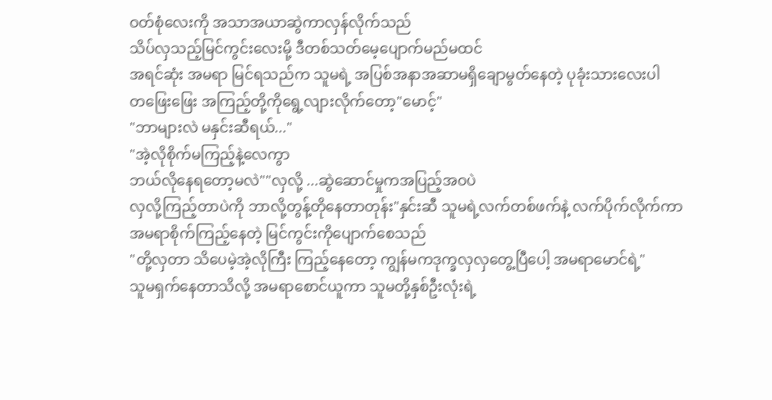ဝတ်စုံလေးကို အသာအယာဆွဲကာလှန်လိုက်သည်
သိပ်လှသည့်မြင်ကွင်းလေးမို့ ဒီတစ်သတ်မေ့ပျောက်မည်မထင်
အရင်ဆုံး အမရာ မြင်ရသည်က သူမရဲ့ အပြစ်အနာအဆာမရှိချောမွတ်နေတဲ့ ပုခုံးသားလေးပါ
တဖြေးဖြေး အကြည့်တို့ကိုရွေ့လျားလိုက်တော့"မောင့်"
"ဘာများလဲ မနှင်းဆီရယ်..."
"အဲ့လိုစိုက်မကြည့်နဲ့လေကွာ
ဘယ်လိုနေရတော့မလဲ""လှလို့ ...ဆွဲဆောင်မှုကအပြည့်အဝပဲ
လှလို့ကြည့်တာပဲကို ဘာလို့တွန့်တိုနေတာတုန်း"နှင်းဆီ သူမရဲ့လက်တစ်ဖက်နဲ့ လက်ပိုက်လိုက်ကာ အမရာစိုက်ကြည့်နေတဲ့ မြင်ကွင်းကိုပျောက်စေသည်
"တို့လှတာ သိပေမဲ့အဲ့လိုကြီး ကြည့်နေတော့ ကျွန်မကဒုက္ခလှလှတွေ့ပြီပေါ့ အမရာမောင်ရဲ့"
သူမရှက်နေတာသိလို့ အမရာစောင်ယူကာ သူမတို့နှစ်ဦးလုံးရဲ့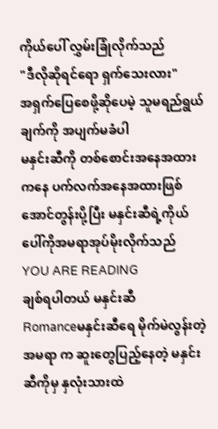ကိုယ်ပေါ် လွှမ်းခြုံလိုက်သည်
"ဒီလိုဆိုရင်ရော ရှက်သေးလား"
အရှက်ပြေစေဖို့ဆိုပေမဲ့ သူမရည်ရွယ်ချက်ကို အပျက်မခံပါ
မနှင်းဆီကို တစ်စောင်းအနေအထားကနေ ပက်လက်အနေအထားဖြစ်အောင်တွန်းပို့ပြီး မနှင်းဆီရဲ့ကိုယ်ပေါ်ကိုအမရာအုပ်မိုးလိုက်သည်
YOU ARE READING
ချစ်ရပါတယ် မနှင်းဆီ
Romanceမနှင်းဆီရေ မိုက်မဲလွန်းတဲ့ အမရာ က ဆူးတွေပြည့်နေတဲ့ မနှင်းဆီကိုမှ နှလုံးသားထဲ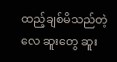ထည့်ချစ်မိသည်တဲ့လေ ဆူးတွေ ဆူး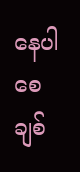နေပါစေ ချစ်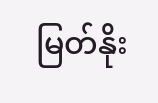မြတ်နိုး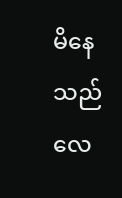မိနေသည်လေ